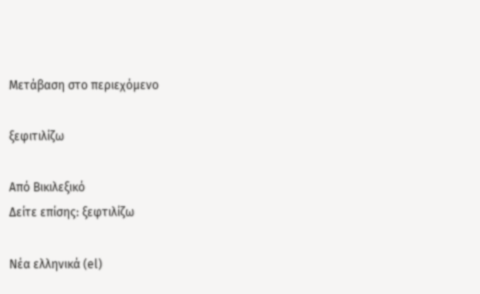Μετάβαση στο περιεχόμενο

ξεφιτιλίζω

Από Βικιλεξικό
Δείτε επίσης: ξεφτιλίζω

Νέα ελληνικά (el)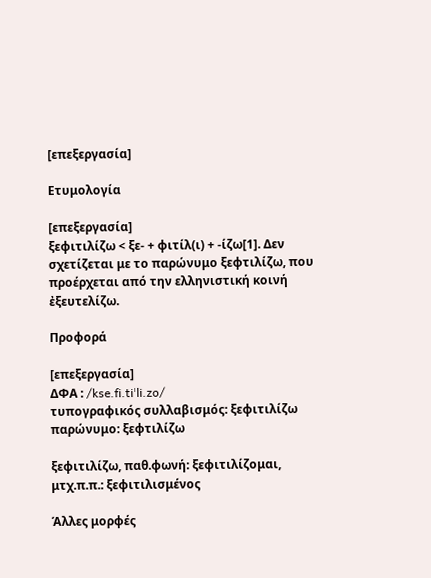[επεξεργασία]

Ετυμολογία

[επεξεργασία]
ξεφιτιλίζω < ξε- + φιτίλ(ι) + -ίζω[1]. Δεν σχετίζεται με το παρώνυμο ξεφτιλίζω, που προέρχεται από την ελληνιστική κοινή ἐξευτελίζω.

Προφορά

[επεξεργασία]
ΔΦΑ : /kse.fi.tiˈli.zo/
τυπογραφικός συλλαβισμός: ξεφιτιλίζω
παρώνυμο: ξεφτιλίζω

ξεφιτιλίζω, παθ.φωνή: ξεφιτιλίζομαι, μτχ.π.π.: ξεφιτιλισμένος

Άλλες μορφές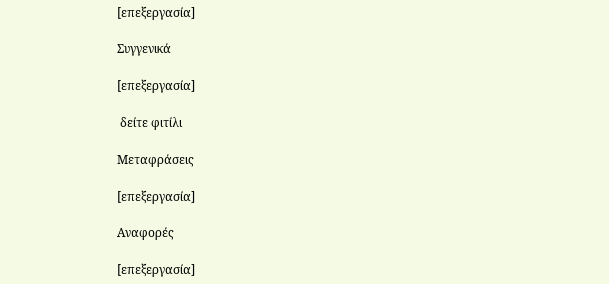[επεξεργασία]

Συγγενικά

[επεξεργασία]

 δείτε φιτίλι

Μεταφράσεις

[επεξεργασία]

Αναφορές

[επεξεργασία]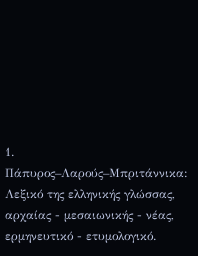1. Πάπυρος–Λαρούς–Μπριτάννικα: Λεξικό της ελληνικής γλώσσας, αρχαίας - μεσαιωνικής - νέας, ερμηνευτικό - ετυμολογικό.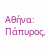Αθήνα: Πάπυρος,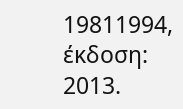19811994, έκδοση: 2013.